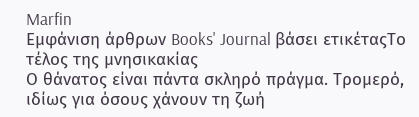Marfin
Εμφάνιση άρθρων Books' Journal βάσει ετικέταςΤο τέλος της μνησικακίας
Ο θάνατος είναι πάντα σκληρό πράγμα. Τρομερό, ιδίως για όσους χάνουν τη ζωή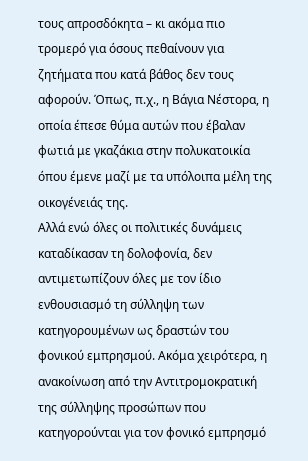τους απροσδόκητα – κι ακόμα πιο τρομερό για όσους πεθαίνουν για ζητήματα που κατά βάθος δεν τους αφορούν. Όπως, π.χ., η Βάγια Νέστορα, η οποία έπεσε θύμα αυτών που έβαλαν φωτιά με γκαζάκια στην πολυκατοικία όπου έμενε μαζί με τα υπόλοιπα μέλη της οικογένειάς της.
Αλλά ενώ όλες οι πολιτικές δυνάμεις καταδίκασαν τη δολοφονία, δεν αντιμετωπίζουν όλες με τον ίδιο ενθουσιασμό τη σύλληψη των κατηγορουμένων ως δραστών του φονικού εμπρησμού. Ακόμα χειρότερα, η ανακοίνωση από την Αντιτρομοκρατική της σύλληψης προσώπων που κατηγορούνται για τον φονικό εμπρησμό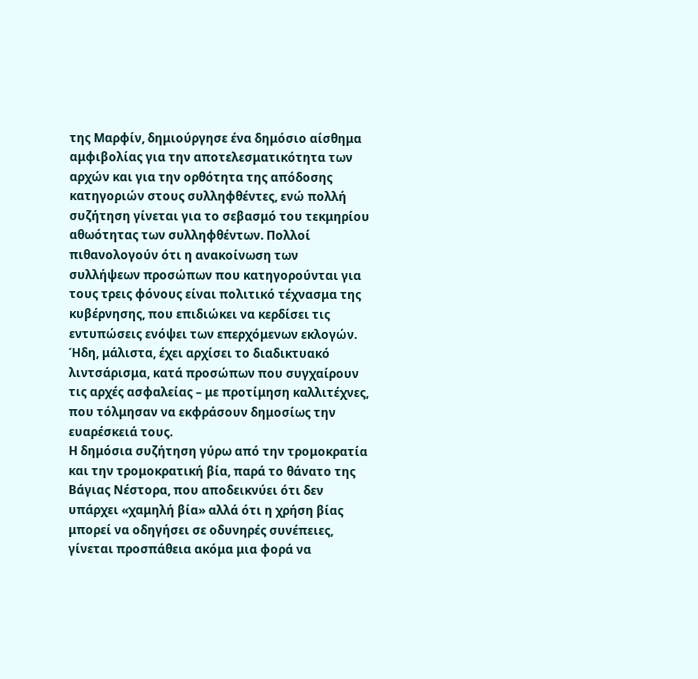της Μαρφίν, δημιούργησε ένα δημόσιο αίσθημα αμφιβολίας για την αποτελεσματικότητα των αρχών και για την ορθότητα της απόδοσης κατηγοριών στους συλληφθέντες, ενώ πολλή συζήτηση γίνεται για το σεβασμό του τεκμηρίου αθωότητας των συλληφθέντων. Πολλοί πιθανολογούν ότι η ανακοίνωση των συλλήψεων προσώπων που κατηγορούνται για τους τρεις φόνους είναι πολιτικό τέχνασμα της κυβέρνησης, που επιδιώκει να κερδίσει τις εντυπώσεις ενόψει των επερχόμενων εκλογών. Ήδη, μάλιστα, έχει αρχίσει το διαδικτυακό λιντσάρισμα, κατά προσώπων που συγχαίρουν τις αρχές ασφαλείας – με προτίμηση καλλιτέχνες, που τόλμησαν να εκφράσουν δημοσίως την ευαρέσκειά τους.
Η δημόσια συζήτηση γύρω από την τρομοκρατία και την τρομοκρατική βία, παρά το θάνατο της Βάγιας Νέστορα, που αποδεικνύει ότι δεν υπάρχει «χαμηλή βία» αλλά ότι η χρήση βίας μπορεί να οδηγήσει σε οδυνηρές συνέπειες, γίνεται προσπάθεια ακόμα μια φορά να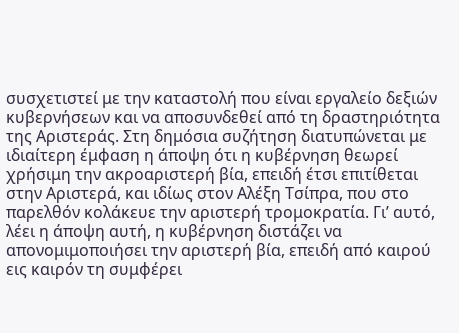συσχετιστεί με την καταστολή που είναι εργαλείο δεξιών κυβερνήσεων και να αποσυνδεθεί από τη δραστηριότητα της Αριστεράς. Στη δημόσια συζήτηση διατυπώνεται με ιδιαίτερη έμφαση η άποψη ότι η κυβέρνηση θεωρεί χρήσιμη την ακροαριστερή βία, επειδή έτσι επιτίθεται στην Αριστερά, και ιδίως στον Αλέξη Τσίπρα, που στο παρελθόν κολάκευε την αριστερή τρομοκρατία. Γι’ αυτό, λέει η άποψη αυτή, η κυβέρνηση διστάζει να απονομιμοποιήσει την αριστερή βία, επειδή από καιρού εις καιρόν τη συμφέρει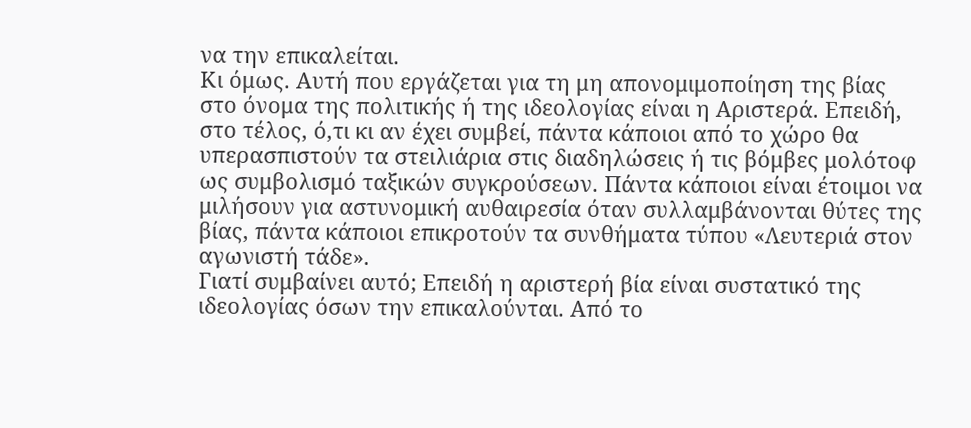να την επικαλείται.
Κι όμως. Αυτή που εργάζεται για τη μη απονομιμοποίηση της βίας στο όνομα της πολιτικής ή της ιδεολογίας είναι η Αριστερά. Επειδή, στο τέλος, ό,τι κι αν έχει συμβεί, πάντα κάποιοι από το χώρο θα υπερασπιστούν τα στειλιάρια στις διαδηλώσεις ή τις βόμβες μολότοφ ως συμβολισμό ταξικών συγκρούσεων. Πάντα κάποιοι είναι έτοιμοι να μιλήσουν για αστυνομική αυθαιρεσία όταν συλλαμβάνονται θύτες της βίας, πάντα κάποιοι επικροτούν τα συνθήματα τύπου «Λευτεριά στον αγωνιστή τάδε».
Γιατί συμβαίνει αυτό; Επειδή η αριστερή βία είναι συστατικό της ιδεολογίας όσων την επικαλούνται. Από το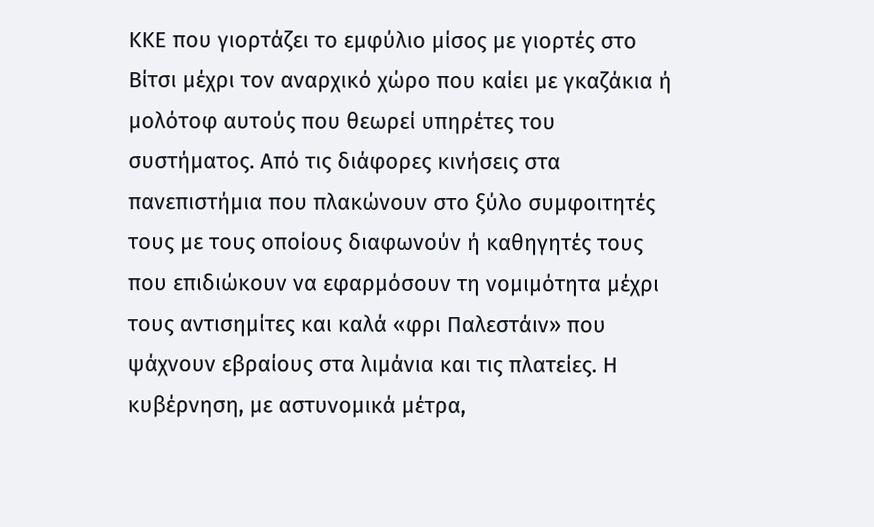ΚΚΕ που γιορτάζει το εμφύλιο μίσος με γιορτές στο Βίτσι μέχρι τον αναρχικό χώρο που καίει με γκαζάκια ή μολότοφ αυτούς που θεωρεί υπηρέτες του συστήματος. Από τις διάφορες κινήσεις στα πανεπιστήμια που πλακώνουν στο ξύλο συμφοιτητές τους με τους οποίους διαφωνούν ή καθηγητές τους που επιδιώκουν να εφαρμόσουν τη νομιμότητα μέχρι τους αντισημίτες και καλά «φρι Παλεστάιν» που ψάχνουν εβραίους στα λιμάνια και τις πλατείες. Η κυβέρνηση, με αστυνομικά μέτρα,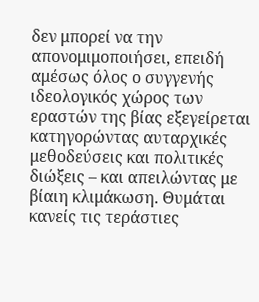δεν μπορεί να την απονομιμοποιήσει, επειδή αμέσως όλος ο συγγενής ιδεολογικός χώρος των εραστών της βίας εξεγείρεται κατηγορώντας αυταρχικές μεθοδεύσεις και πολιτικές διώξεις – και απειλώντας με βίαιη κλιμάκωση. Θυμάται κανείς τις τεράστιες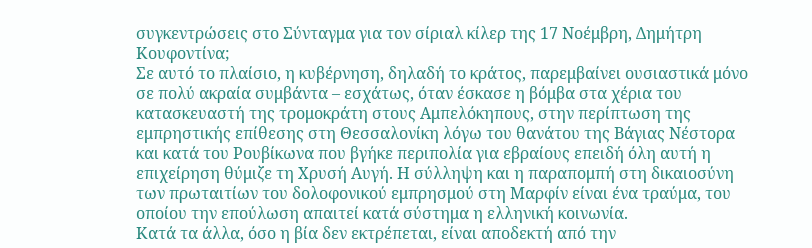συγκεντρώσεις στο Σύνταγμα για τον σίριαλ κίλερ της 17 Νοέμβρη, Δημήτρη Κουφοντίνα;
Σε αυτό το πλαίσιο, η κυβέρνηση, δηλαδή το κράτος, παρεμβαίνει ουσιαστικά μόνο σε πολύ ακραία συμβάντα – εσχάτως, όταν έσκασε η βόμβα στα χέρια του κατασκευαστή της τρομοκράτη στους Αμπελόκηπους, στην περίπτωση της εμπρηστικής επίθεσης στη Θεσσαλονίκη λόγω του θανάτου της Βάγιας Νέστορα και κατά του Ρουβίκωνα που βγήκε περιπολία για εβραίους επειδή όλη αυτή η επιχείρηση θύμιζε τη Χρυσή Αυγή. Η σύλληψη και η παραπομπή στη δικαιοσύνη των πρωταιτίων του δολοφονικού εμπρησμού στη Μαρφίν είναι ένα τραύμα, του οποίου την επούλωση απαιτεί κατά σύστημα η ελληνική κοινωνία.
Κατά τα άλλα, όσο η βία δεν εκτρέπεται, είναι αποδεκτή από την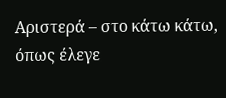Αριστερά – στο κάτω κάτω, όπως έλεγε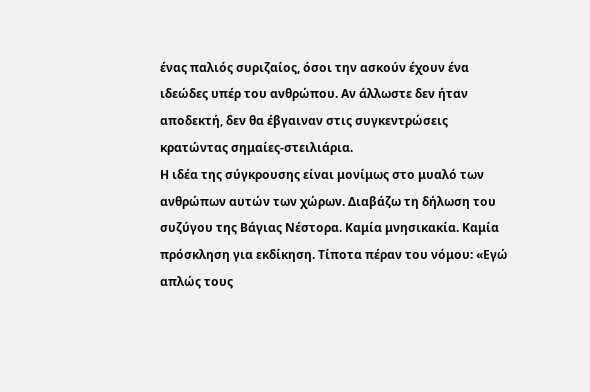ένας παλιός συριζαίος, όσοι την ασκούν έχουν ένα ιδεώδες υπέρ του ανθρώπου. Αν άλλωστε δεν ήταν αποδεκτή, δεν θα έβγαιναν στις συγκεντρώσεις κρατώντας σημαίες-στειλιάρια.
Η ιδέα της σύγκρουσης είναι μονίμως στο μυαλό των ανθρώπων αυτών των χώρων. Διαβάζω τη δήλωση του συζύγου της Βάγιας Νέστορα. Καμία μνησικακία. Καμία πρόσκληση για εκδίκηση. Τίποτα πέραν του νόμου: «Εγώ απλώς τους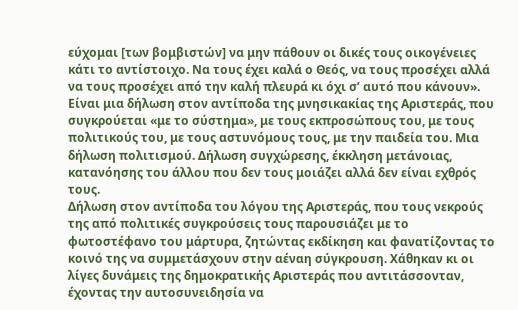εύχομαι [των βομβιστών] να μην πάθουν οι δικές τους οικογένειες κάτι το αντίστοιχο. Να τους έχει καλά ο Θεός, να τους προσέχει αλλά να τους προσέχει από την καλή πλευρά κι όχι σ’ αυτό που κάνουν».
Είναι μια δήλωση στον αντίποδα της μνησικακίας της Αριστεράς, που συγκρούεται «με το σύστημα», με τους εκπροσώπους του, με τους πολιτικούς του, με τους αστυνόμους τους, με την παιδεία του. Μια δήλωση πολιτισμού. Δήλωση συγχώρεσης, έκκληση μετάνοιας, κατανόησης του άλλου που δεν τους μοιάζει αλλά δεν είναι εχθρός τους.
Δήλωση στον αντίποδα του λόγου της Αριστεράς, που τους νεκρούς της από πολιτικές συγκρούσεις τους παρουσιάζει με το φωτοστέφανο του μάρτυρα, ζητώντας εκδίκηση και φανατίζοντας το κοινό της να συμμετάσχουν στην αέναη σύγκρουση. Χάθηκαν κι οι λίγες δυνάμεις της δημοκρατικής Αριστεράς που αντιτάσσονταν, έχοντας την αυτοσυνειδησία να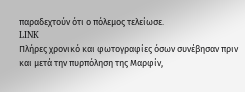παραδεχτούν ότι ο πόλεμος τελείωσε.
LINK
Πλήρες χρονικό και φωτογραφίες όσων συνέβησαν πριν και μετά την πυρπόληση της Μαρφίν,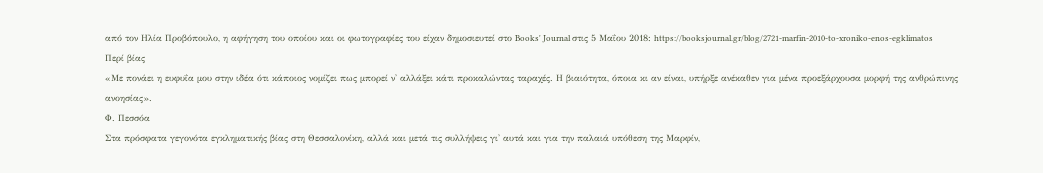από τον Ηλία Προβόπουλο, η αφήγηση του οποίου και οι φωτογραφίες του είχαν δημοσιευτεί στο Books' Journal στις 5 Μαΐου 2018: https://booksjournal.gr/blog/2721-marfin-2010-to-xroniko-enos-egklimatos
Περί βίας
«Με πονάει η ευφυΐα μου στην ιδέα ότι κάποιος νομίζει πως μπορεί ν' αλλάξει κάτι προκαλώντας ταραχές. Η βιαιότητα, όποια κι αν είναι, υπήρξε ανέκαθεν για μένα προεξάρχουσα μορφή της ανθρώπινης ανοησίας».
Φ. Πεσσόα
Στα πρόσφατα γεγονότα εγκληματικής βίας στη Θεσσαλονίκη, αλλά και μετά τις συλλήψεις γι' αυτά και για την παλαιά υπόθεση της Μαρφίν,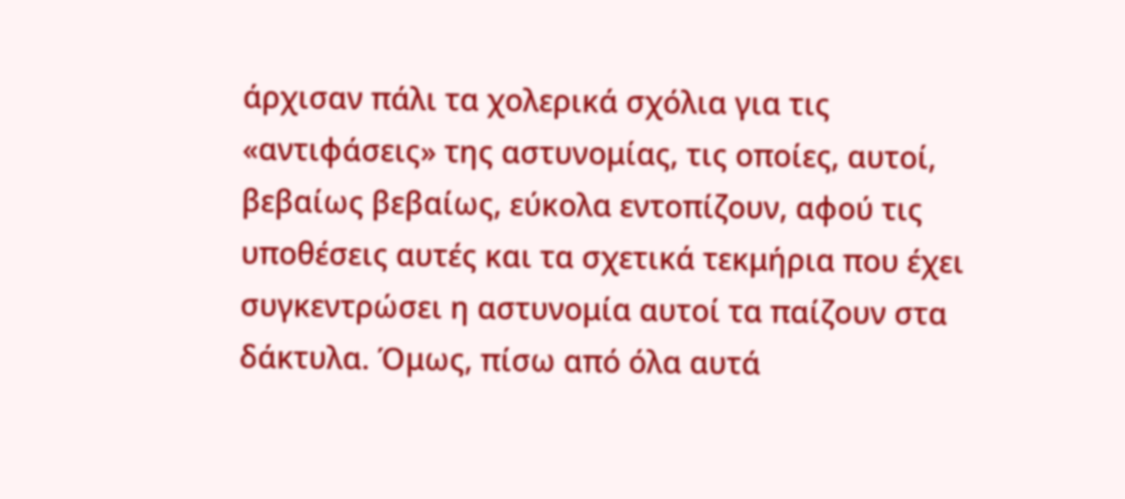άρχισαν πάλι τα χολερικά σχόλια για τις «αντιφάσεις» της αστυνομίας, τις οποίες, αυτοί, βεβαίως βεβαίως, εύκολα εντοπίζουν, αφού τις υποθέσεις αυτές και τα σχετικά τεκμήρια που έχει συγκεντρώσει η αστυνομία αυτοί τα παίζουν στα δάκτυλα. Όμως, πίσω από όλα αυτά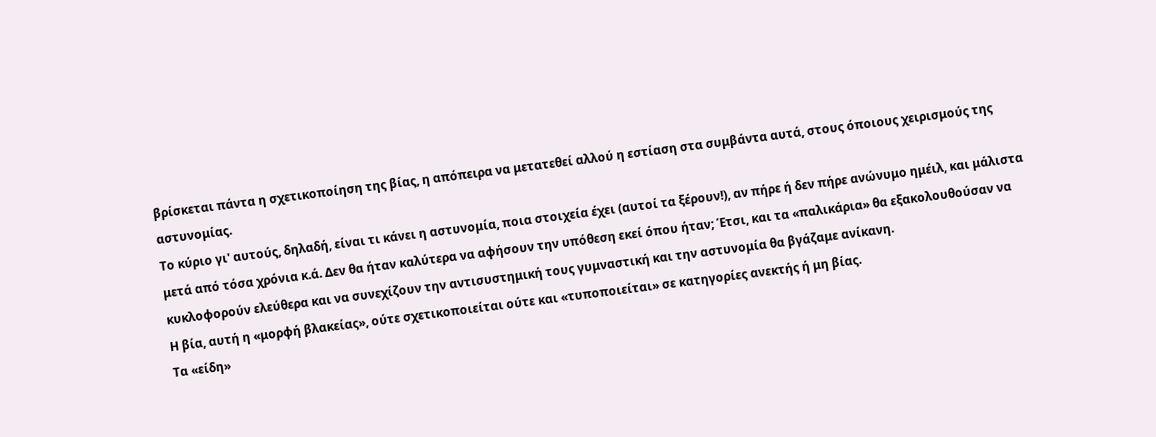βρίσκεται πάντα η σχετικοποίηση της βίας, η απόπειρα να μετατεθεί αλλού η εστίαση στα συμβάντα αυτά, στους όποιους χειρισμούς της αστυνομίας.
Το κύριο γι' αυτούς, δηλαδή, είναι τι κάνει η αστυνομία, ποια στοιχεία έχει (αυτοί τα ξέρουν!), αν πήρε ή δεν πήρε ανώνυμο ημέιλ, και μάλιστα μετά από τόσα χρόνια κ.ά. Δεν θα ήταν καλύτερα να αφήσουν την υπόθεση εκεί όπου ήταν; Έτσι, και τα «παλικάρια» θα εξακολουθούσαν να κυκλοφορούν ελεύθερα και να συνεχίζουν την αντισυστημική τους γυμναστική και την αστυνομία θα βγάζαμε ανίκανη.
Η βία, αυτή η «μορφή βλακείας», ούτε σχετικοποιείται ούτε και «τυποποιείται» σε κατηγορίες ανεκτής ή μη βίας.
Τα «είδη»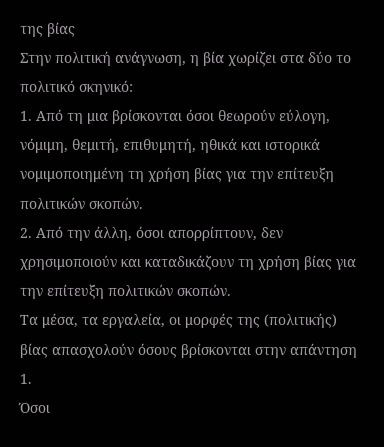της βίας
Στην πολιτική ανάγνωση, η βία χωρίζει στα δύο το πολιτικό σκηνικό:
1. Από τη μια βρίσκονται όσοι θεωρούν εύλογη, νόμιμη, θεμιτή, επιθυμητή, ηθικά και ιστορικά νομιμοποιημένη τη χρήση βίας για την επίτευξη πολιτικών σκοπών.
2. Από την άλλη, όσοι απορρίπτουν, δεν χρησιμοποιούν και καταδικάζουν τη χρήση βίας για την επίτευξη πολιτικών σκοπών.
Τα μέσα, τα εργαλεία, οι μορφές της (πολιτικής) βίας απασχολούν όσους βρίσκονται στην απάντηση 1.
Όσοι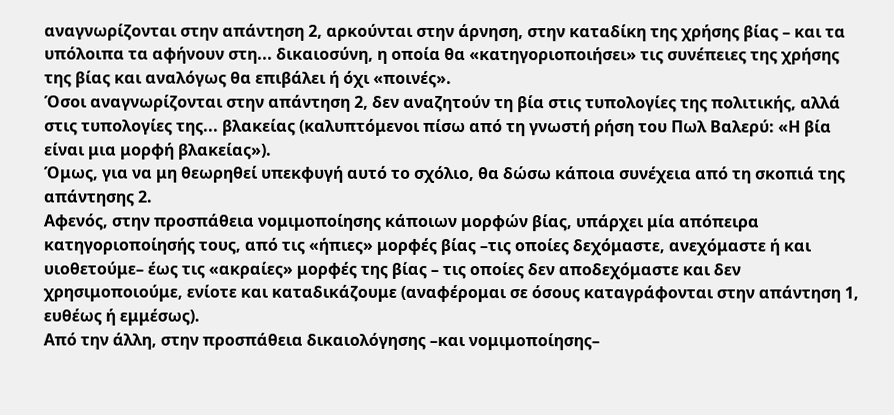αναγνωρίζονται στην απάντηση 2, αρκούνται στην άρνηση, στην καταδίκη της χρήσης βίας – και τα υπόλοιπα τα αφήνουν στη... δικαιοσύνη, η οποία θα «κατηγοριοποιήσει» τις συνέπειες της χρήσης της βίας και αναλόγως θα επιβάλει ή όχι «ποινές».
Όσοι αναγνωρίζονται στην απάντηση 2, δεν αναζητούν τη βία στις τυπολογίες της πολιτικής, αλλά στις τυπολογίες της... βλακείας (καλυπτόμενοι πίσω από τη γνωστή ρήση του Πωλ Βαλερύ: «Η βία είναι μια μορφή βλακείας»).
Όμως, για να μη θεωρηθεί υπεκφυγή αυτό το σχόλιο, θα δώσω κάποια συνέχεια από τη σκοπιά της απάντησης 2.
Αφενός, στην προσπάθεια νομιμοποίησης κάποιων μορφών βίας, υπάρχει μία απόπειρα κατηγοριοποίησής τους, από τις «ήπιες» μορφές βίας –τις οποίες δεχόμαστε, ανεχόμαστε ή και υιοθετούμε– έως τις «ακραίες» μορφές της βίας – τις οποίες δεν αποδεχόμαστε και δεν χρησιμοποιούμε, ενίοτε και καταδικάζουμε (αναφέρομαι σε όσους καταγράφονται στην απάντηση 1, ευθέως ή εμμέσως).
Από την άλλη, στην προσπάθεια δικαιολόγησης –και νομιμοποίησης–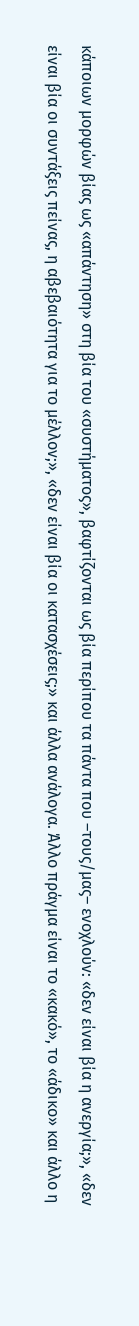κάποιων μορφών βίας ως «απάντηση» στη βία του «συστήματος», βαφτίζονται ως βία περίπου τα πάντα που –τους/μας– ενοχλούν: «δεν είναι βία η ανεργία;», «δεν είναι βία οι συντάξεις πείνας, η αβεβαιότητα για το μέλλον;», «δεν είναι βία οι κατασχέσεις;» και άλλα ανάλογα. Άλλο πράγμα είναι το «κακό», το «άδικο» και άλλο η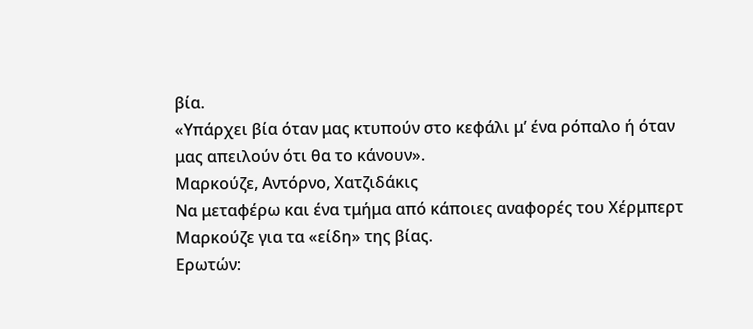βία.
«Υπάρχει βία όταν μας κτυπούν στο κεφάλι μ’ ένα ρόπαλο ή όταν μας απειλούν ότι θα το κάνουν».
Μαρκούζε, Αντόρνο, Χατζιδάκις
Να μεταφέρω και ένα τμήμα από κάποιες αναφορές του Χέρμπερτ Μαρκούζε για τα «είδη» της βίας.
Ερωτών: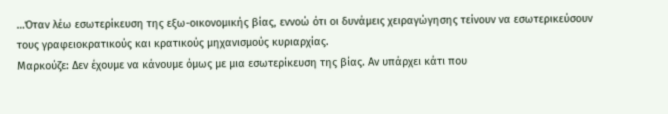…Όταν λέω εσωτερίκευση της εξω-οικονομικής βίας, εννοώ ότι οι δυνάμεις χειραγώγησης τείνουν να εσωτερικεύσουν τους γραφειοκρατικούς και κρατικούς μηχανισμούς κυριαρχίας.
Μαρκούζε: Δεν έχουμε να κάνουμε όμως με μια εσωτερίκευση της βίας. Αν υπάρχει κάτι που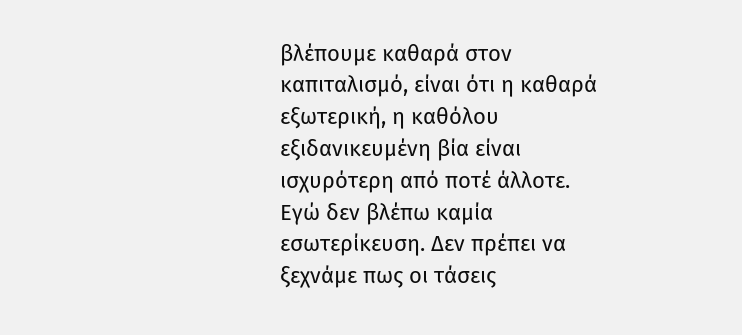βλέπουμε καθαρά στον καπιταλισμό, είναι ότι η καθαρά εξωτερική, η καθόλου εξιδανικευμένη βία είναι ισχυρότερη από ποτέ άλλοτε. Εγώ δεν βλέπω καμία εσωτερίκευση. Δεν πρέπει να ξεχνάμε πως οι τάσεις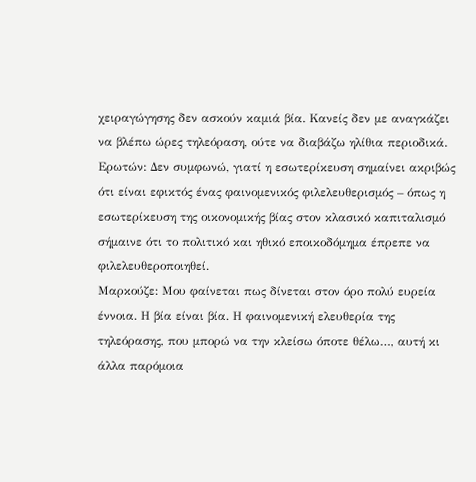χειραγώγησης δεν ασκούν καμιά βία. Κανείς δεν με αναγκάζει να βλέπω ώρες τηλεόραση, ούτε να διαβάζω ηλίθια περιοδικά.
Ερωτών: Δεν συμφωνώ, γιατί η εσωτερίκευση σημαίνει ακριβώς ότι είναι εφικτός ένας φαινομενικός φιλελευθερισμός – όπως η εσωτερίκευση της οικονομικής βίας στον κλασικό καπιταλισμό σήμαινε ότι το πολιτικό και ηθικό εποικοδόμημα έπρεπε να φιλελευθεροποιηθεί.
Μαρκούζε: Μου φαίνεται πως δίνεται στον όρο πολύ ευρεία έννοια. Η βία είναι βία. Η φαινομενική ελευθερία της τηλεόρασης, που μπορώ να την κλείσω όποτε θέλω…, αυτή κι άλλα παρόμοια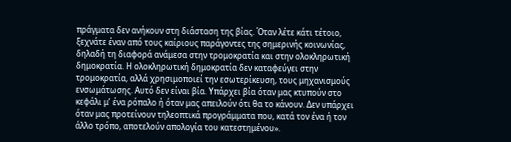πράγματα δεν ανήκουν στη διάσταση της βίας. Όταν λέτε κάτι τέτοιο, ξεχνάτε έναν από τους καίριους παράγοντες της σημερινής κοινωνίας, δηλαδή τη διαφορά ανάμεσα στην τρομοκρατία και στην ολοκληρωτική δημοκρατία. Η ολοκληρωτική δημοκρατία δεν καταφεύγει στην τρομοκρατία, αλλά χρησιμοποιεί την εσωτερίκευση, τους μηχανισμούς ενσωμάτωσης. Αυτό δεν είναι βία. Υπάρχει βία όταν μας κτυπούν στο κεφάλι μ’ ένα ρόπαλο ή όταν μας απειλούν ότι θα το κάνουν. Δεν υπάρχει όταν μας προτείνουν τηλεοπτικά προγράμματα που, κατά τον ένα ή τον άλλο τρόπο, αποτελούν απολογία του κατεστημένου».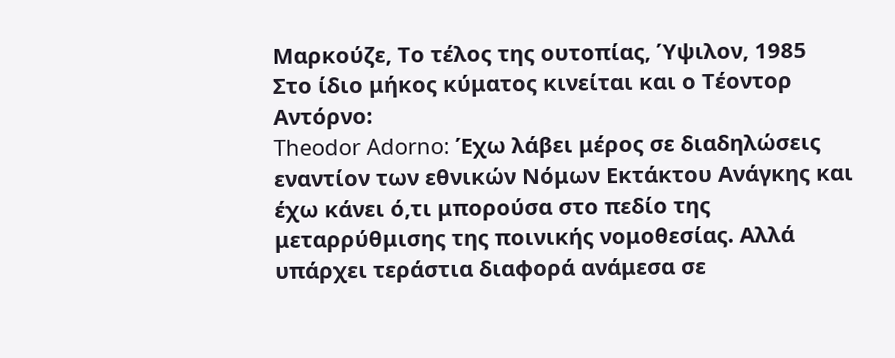Μαρκούζε, Το τέλος της ουτοπίας, Ύψιλον, 1985
Στο ίδιο μήκος κύματος κινείται και ο Τέοντορ Αντόρνο:
Theodor Adorno: Έχω λάβει μέρος σε διαδηλώσεις εναντίον των εθνικών Νόμων Εκτάκτου Ανάγκης και έχω κάνει ό,τι μπορούσα στο πεδίο της μεταρρύθμισης της ποινικής νομοθεσίας. Αλλά υπάρχει τεράστια διαφορά ανάμεσα σε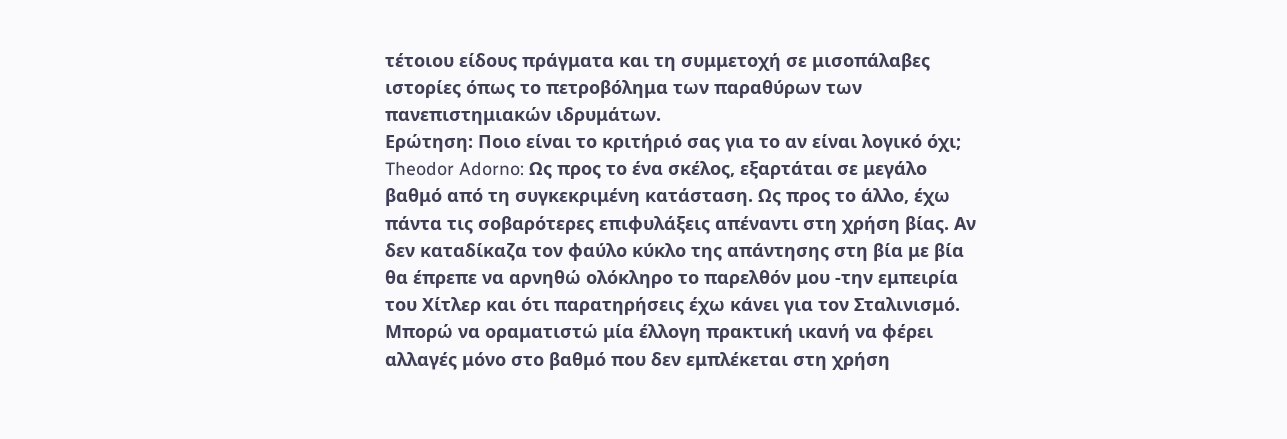τέτοιου είδους πράγματα και τη συμμετοχή σε μισοπάλαβες ιστορίες όπως το πετροβόλημα των παραθύρων των πανεπιστημιακών ιδρυμάτων.
Ερώτηση: Ποιο είναι το κριτήριό σας για το αν είναι λογικό όχι;
Theodor Adorno: Ως προς το ένα σκέλος, εξαρτάται σε μεγάλο βαθμό από τη συγκεκριμένη κατάσταση. Ως προς το άλλο, έχω πάντα τις σοβαρότερες επιφυλάξεις απέναντι στη χρήση βίας. Αν δεν καταδίκαζα τον φαύλο κύκλο της απάντησης στη βία με βία θα έπρεπε να αρνηθώ ολόκληρο το παρελθόν μου -την εμπειρία του Χίτλερ και ότι παρατηρήσεις έχω κάνει για τον Σταλινισμό. Μπορώ να οραματιστώ μία έλλογη πρακτική ικανή να φέρει αλλαγές μόνο στο βαθμό που δεν εμπλέκεται στη χρήση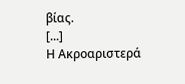βίας.
[...]
Η Ακροαριστερά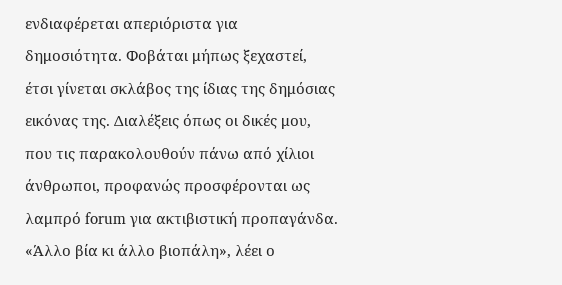ενδιαφέρεται απεριόριστα για δημοσιότητα. Φοβάται μήπως ξεχαστεί, έτσι γίνεται σκλάβος της ίδιας της δημόσιας εικόνας της. Διαλέξεις όπως οι δικές μου, που τις παρακολουθούν πάνω από χίλιοι άνθρωποι, προφανώς προσφέρονται ως λαμπρό forum για ακτιβιστική προπαγάνδα.
«Άλλο βία κι άλλο βιοπάλη», λέει ο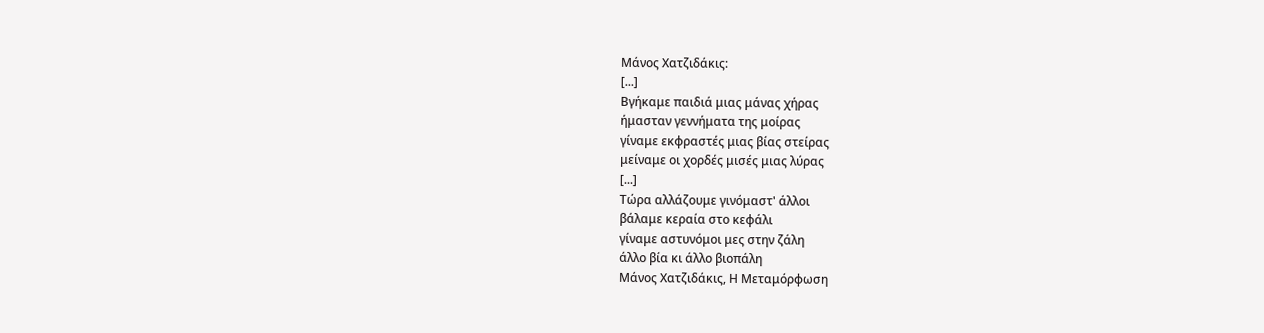Μάνος Χατζιδάκις:
[...]
Βγήκαμε παιδιά μιας μάνας χήρας
ήμασταν γεννήματα της μοίρας
γίναμε εκφραστές μιας βίας στείρας
μείναμε οι χορδές μισές μιας λύρας
[...]
Τώρα αλλάζουμε γινόμαστ' άλλοι
βάλαμε κεραία στο κεφάλι
γίναμε αστυνόμοι μες στην ζάλη
άλλο βία κι άλλο βιοπάλη
Μάνος Χατζιδάκις, Η Μεταμόρφωση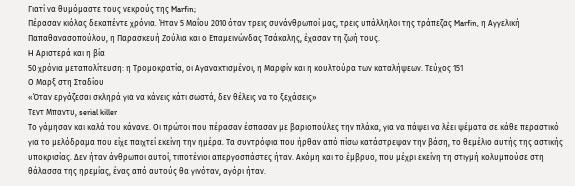Γιατί να θυμόμαστε τους νεκρούς της Marfin;
Πέρασαν κιόλας δεκαπέντε χρόνια. Ήταν 5 Μαΐου 2010 όταν τρεις συνάνθρωποί μας, τρεις υπάλληλοι της τράπεζας Marfin, η Αγγελική Παπαθανασοπούλου, η Παρασκευή Ζούλια και ο Επαμεινώνδας Τσάκαλης, έχασαν τη ζωή τους.
H Αριστερά και η βία
50 χρόνια μεταπολίτευση: η Τρομοκρατία, οι Αγανακτισμένοι, η Μαρφίν και η κουλτούρα των καταλήψεων. Τεύχος 151
Ο Μαρξ στη Σταδίου
«Όταν εργάζεσαι σκληρά για να κάνεις κάτι σωστά, δεν θέλεις να το ξεχάσεις»
Τεντ Μπαντυ, serial killer
Το γάμησαν και καλά του κάνανε. Οι πρώτοι που πέρασαν έσπασαν με βαριοπούλες την πλάκα, για να πάψει να λέει ψέματα σε κάθε περαστικό για το μελόδραμα που είχε παιχτεί εκείνη την ημέρα. Τα συντρόφια που ήρθαν από πίσω κατάστρεψαν την βάση, το θεμέλιο αυτής της αστικής υποκρισίας. Δεν ήταν άνθρωποι αυτοί, τιποτένιοι απεργοσπάστες ήταν. Ακόμη και το έμβρυο, που μέχρι εκείνη τη στιγμή κολυμπούσε στη θάλασσα της ηρεμίας, ένας από αυτούς θα γινόταν, αγόρι ήταν.